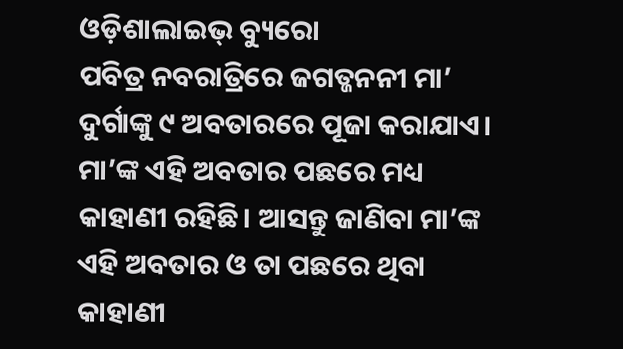ଓଡ଼ିଶାଲାଇଭ୍ ବ୍ୟୁରୋ
ପବିତ୍ର ନବରାତ୍ରିରେ ଜଗତ୍ଜନନୀ ମା’ ଦୁର୍ଗାଙ୍କୁ ୯ ଅବତାରରେ ପୂଜା କରାଯାଏ। ମା’ଙ୍କ ଏହି ଅବତାର ପଛରେ ମଧ୍ୟ କାହାଣୀ ରହିଛି। ଆସନ୍ତୁ ଜାଣିବା ମା’ଙ୍କ ଏହି ଅବତାର ଓ ତା ପଛରେ ଥିବା କାହାଣୀ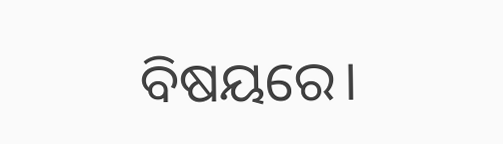ବିଷୟରେ।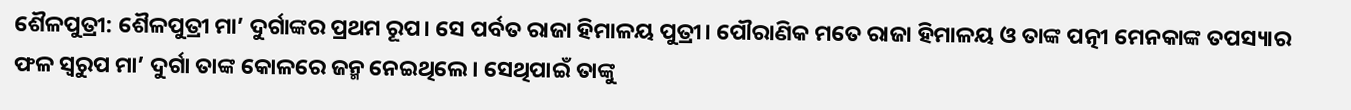ଶୈଳପୁତ୍ରୀ: ଶୈଳପୁତ୍ରୀ ମା’ ଦୁର୍ଗାଙ୍କର ପ୍ରଥମ ରୂପ। ସେ ପର୍ବତ ରାଜା ହିମାଳୟ ପୁତ୍ରୀ। ପୌରାଣିକ ମତେ ରାଜା ହିମାଳୟ ଓ ତାଙ୍କ ପତ୍ନୀ ମେନକାଙ୍କ ତପସ୍ୟାର ଫଳ ସ୍ୱରୁପ ମା’ ଦୁର୍ଗା ତାଙ୍କ କୋଳରେ ଜନ୍ମ ନେଇଥିଲେ। ସେଥିପାଇଁ ତାଙ୍କୁ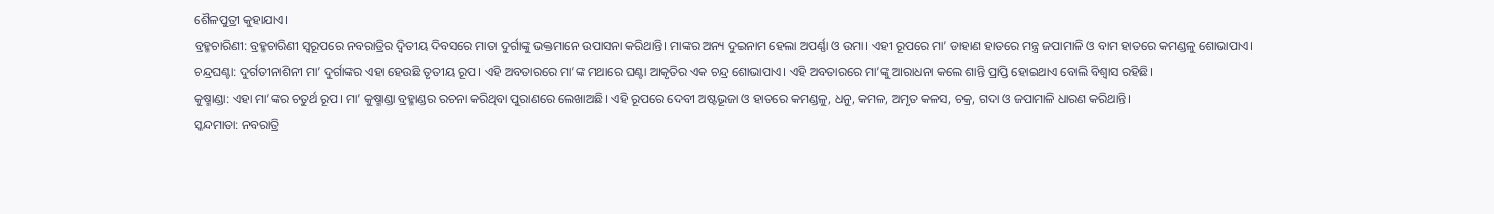ଶୈଳପୁତ୍ରୀ କୁହାଯାଏ।
ବ୍ରହ୍ମଚାରିଣୀ: ବ୍ରହ୍ମଚାରିଣୀ ସ୍ୱରୂପରେ ନବରାତ୍ରିର ଦ୍ୱିତୀୟ ଦିବସରେ ମାତା ଦୁର୍ଗାଙ୍କୁ ଭକ୍ତମାନେ ଉପାସନା କରିଥାନ୍ତି। ମାଙ୍କର ଅନ୍ୟ ଦୁଇନାମ ହେଲା ଅପର୍ଣ୍ଣା ଓ ଉମା। ଏହୀ ରୂପରେ ମା’ ଡାହାଣ ହାତରେ ମନ୍ତ୍ର ଜପାମାଳି ଓ ବାମ ହାତରେ କମଣ୍ଡଳୁ ଶୋଭାପାଏ।
ଚନ୍ଦ୍ରଘଣ୍ଟା: ଦୁର୍ଗତୀନାଶିନୀ ମା’ ଦୁର୍ଗାଙ୍କର ଏହା ହେଉଛି ତୃତୀୟ ରୂପ। ଏହି ଅବତାରରେ ମା’ଙ୍କ ମଥାରେ ଘଣ୍ଟା ଆକୃତିର ଏକ ଚନ୍ଦ୍ର ଶୋଭାପାଏ। ଏହି ଅବତାରରେ ମା’ଙ୍କୁ ଆରାଧନା କଲେ ଶାନ୍ତି ପ୍ରାପ୍ତି ହୋଇଥାଏ ବୋଲି ବିଶ୍ୱାସ ରହିଛି।
କୁଷ୍ମାଣ୍ଡା: ଏହା ମା’ଙ୍କର ଚତୁର୍ଥ ରୂପ। ମା’ କୁଷ୍ମାଣ୍ଡା ବ୍ରହ୍ମାଣ୍ଡର ରଚନା କରିଥିବା ପୁରାଣରେ ଲେଖାଅଛି। ଏହି ରୂପରେ ଦେବୀ ଅଷ୍ଟଭୂଜା ଓ ହାତରେ କମଣ୍ଡଳୁ, ଧନୁ, କମଳ, ଅମୃତ କଳସ, ଚକ୍ର, ଗଦା ଓ ଜପାମାଳି ଧାରଣ କରିଥାନ୍ତି।
ସ୍କନ୍ଦମାତା: ନବରାତ୍ରି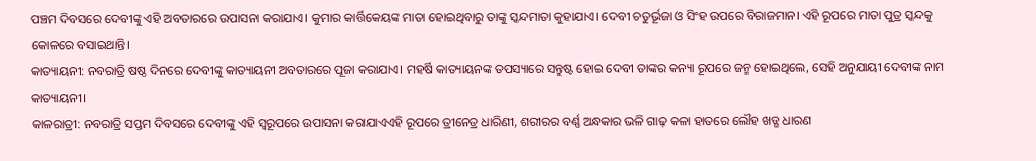ପଞ୍ଚମ ଦିବସରେ ଦେବୀଙ୍କୁ ଏହି ଅବତାରରେ ଉପାସନା କରାଯାଏ। କୁମାର କାର୍ତ୍ତିକେୟଙ୍କ ମାତା ହୋଇଥିବାରୁ ତାଙ୍କୁ ସ୍କନ୍ଦମାତା କୁହାଯାଏ। ଦେବୀ ଚତୁର୍ଭୂଜା ଓ ସିଂହ ଉପରେ ବିରାଜମାନ। ଏହି ରୂପରେ ମାତା ପୁତ୍ର ସ୍କନ୍ଦକୁ କୋଳରେ ବସାଇଥାନ୍ତି।
କାତ୍ୟାୟନୀ: ନବରାତ୍ରି ଷଷ୍ଠ ଦିନରେ ଦେବୀଙ୍କୁ କାତ୍ୟାୟନୀ ଅବତାରରେ ପୂଜା କରାଯାଏ। ମହର୍ଷି କାତ୍ୟାୟନଙ୍କ ତପସ୍ୟାରେ ସନ୍ତୁଷ୍ଟ ହୋଇ ଦେବୀ ତାଙ୍କର କନ୍ୟା ରୂପରେ ଜନ୍ମ ହୋଇଥିଲେ, ସେହି ଅନୁଯାୟୀ ଦେବୀଙ୍କ ନାମ କାତ୍ୟାୟନୀ।
କାଳରାତ୍ରୀ: ନବରାତ୍ରି ସପ୍ତମ ଦିବସରେ ଦେବୀଙ୍କୁ ଏହି ସ୍ୱରୂପରେ ଉପାସନା କରାଯାଏଏହି ରୂପରେ ତ୍ରୀନେତ୍ର ଧାରିଣୀ, ଶରୀରର ବର୍ଣ୍ଣ ଅନ୍ଧକାର ଭଳି ଗାଢ଼ କଳା ହାତରେ ଲୌହ ଖଡ୍ଗ ଧାରଣ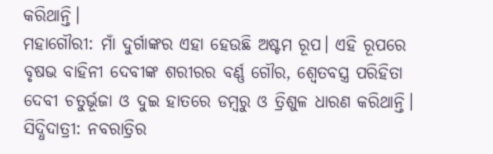କରିଥାନ୍ତି।
ମହାଗୌରୀ: ମାଁ ଦୁର୍ଗାଙ୍କର ଏହା ହେଉଛି ଅଷ୍ଟମ ରୂପ। ଏହି ରୂପରେ ବୃଷଭ ବାହିନୀ ଦେବୀଙ୍କ ଶରୀରର ବର୍ଣ୍ଣ ଗୌର, ଶ୍ୱେତବସ୍ତ୍ର ପରିହିତା ଦେବୀ ଚତୁର୍ଭୂଜା ଓ ଦୁଇ ହାତରେ ଡମ୍ବରୁ ଓ ତ୍ରିଶୁଳ ଧାରଣ କରିଥାନ୍ତି।
ସିଦ୍ଧିଦାତ୍ରୀ: ନବରାତ୍ରିର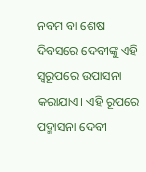ନବମ ବା ଶେଷ ଦିବସରେ ଦେବୀଙ୍କୁ ଏହି ସ୍ୱରୂପରେ ଉପାସନା କରାଯାଏ। ଏହି ରୂପରେ ପଦ୍ମାସନା ଦେବୀ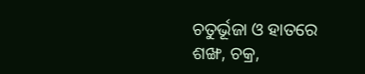ଚତୁର୍ଭୂଜା ଓ ହାତରେ ଶଙ୍ଖ, ଚକ୍ର,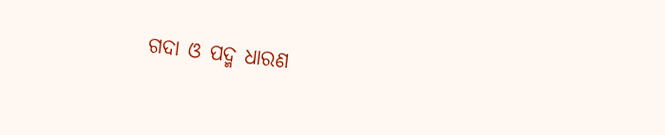ଗଦା ଓ ପଦ୍ମ ଧାରଣ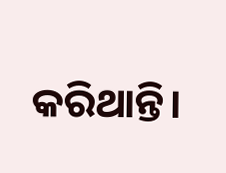କରିଥାନ୍ତି।